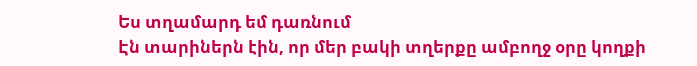Ես տղամարդ եմ դառնում
Էն տարիներն էին, որ մեր բակի տղերքը ամբողջ օրը կողքի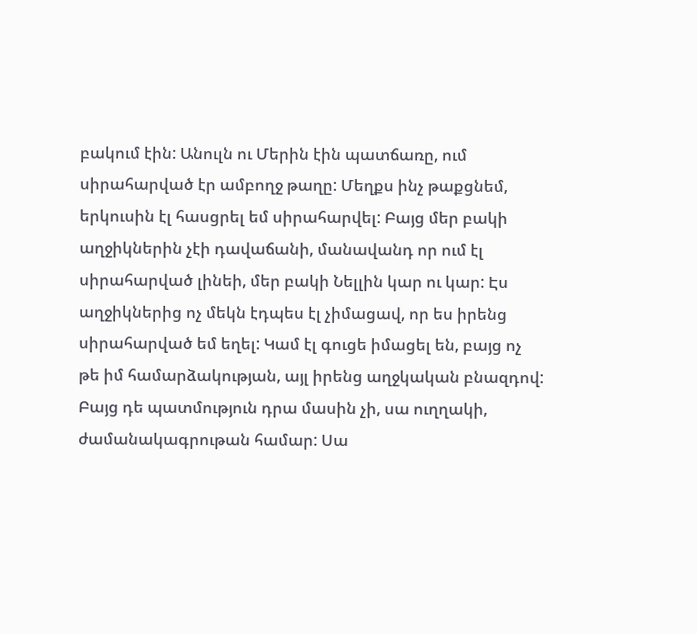բակում էին: Անուլն ու Մերին էին պատճառը, ում սիրահարված էր ամբողջ թաղը: Մեղքս ինչ թաքցնեմ, երկուսին էլ հասցրել եմ սիրահարվել: Բայց մեր բակի աղջիկներին չէի դավաճանի, մանավանդ որ ում էլ սիրահարված լինեի, մեր բակի Նելլին կար ու կար: Էս աղջիկներից ոչ մեկն էդպես էլ չիմացավ, որ ես իրենց սիրահարված եմ եղել: Կամ էլ գուցե իմացել են, բայց ոչ թե իմ համարձակության, այլ իրենց աղջկական բնազդով:
Բայց դե պատմություն դրա մասին չի, սա ուղղակի, ժամանակագրութան համար: Սա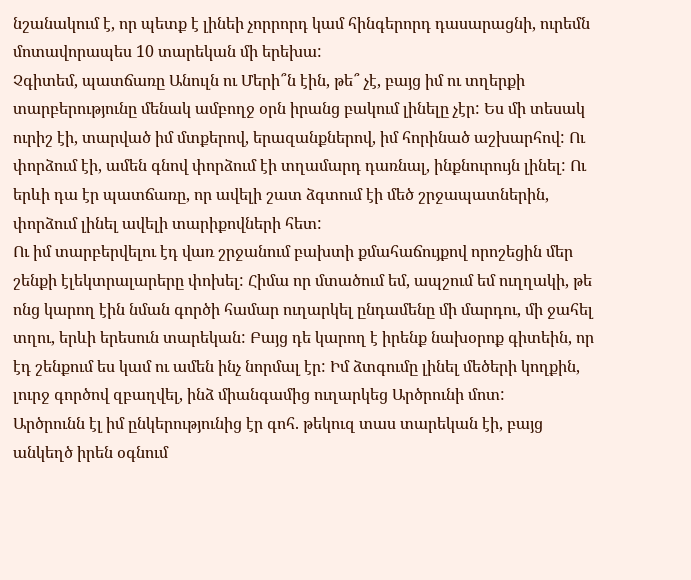նշանակում է, որ պետք է լինեի չորրորդ կամ հինգերորդ դասարացնի, ուրեմն մոտավորապես 10 տարեկան մի երեխա:
Չգիտեմ, պատճառը Անուլն ու Մերի՞ն էին, թե՞ չէ, բայց իմ ու տղերքի տարբերությունը մենակ ամբողջ օրն իրանց բակում լինելը չէր: Ես մի տեսակ ուրիշ էի, տարված իմ մտքերով, երազանքներով, իմ հորինած աշխարհով: Ու փորձում էի, ամեն գնով փորձում էի տղամարդ դառնալ, ինքնուրույն լինել: Ու երևի դա էր պատճառը, որ ավելի շատ ձգտում էի մեծ շրջապատներին, փորձում լինել ավելի տարիքովների հետ:
Ու իմ տարբերվելու էդ վառ շրջանում բախտի քմահաճույքով որոշեցին մեր շենքի էլեկտրալարերը փոխել: Հիմա որ մտածում եմ, ապշում եմ ուղղակի, թե ոնց կարող էին նման գործի համար ուղարկել ընդամենը մի մարդու, մի ջահել տղու, երևի երեսուն տարեկան: Բայց դե կարող է իրենք նախօրոք գիտեին, որ էդ շենքում ես կամ ու ամեն ինչ նորմալ էր: Իմ ձտգումը լինել մեծերի կողքին, լուրջ գործով զբաղվել, ինձ միանգամից ուղարկեց Արծրունի մոտ:
Արծրունն էլ իմ ընկերությունից էր գոհ. թեկուզ տաս տարեկան էի, բայց անկեղծ իրեն օգնում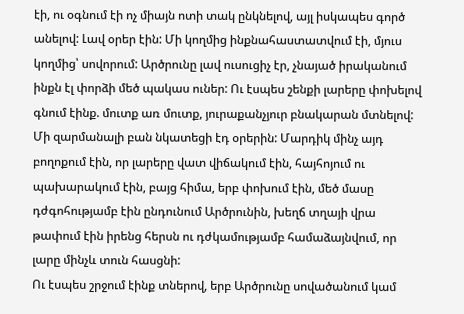էի, ու օգնում էի ոչ միայն ոտի տակ ընկնելով, այլ իսկապես գործ անելով: Լավ օրեր էին: Մի կողմից ինքնահաստատվում էի, մյուս կողմից՝ սովորում: Արծրունը լավ ուսուցիչ էր, չնայած իրականում ինքն էլ փորձի մեծ պակաս ուներ: Ու էսպես շենքի լարերը փոխելով գնում էինք. մուտք առ մուտք, յուրաքանչյուր բնակարան մտնելով:
Մի զարմանալի բան նկատեցի էդ օրերին: Մարդիկ մինչ այդ բողոքում էին, որ լարերը վատ վիճակում էին, հայհոյում ու պախարակում էին, բայց հիմա, երբ փոխում էին, մեծ մասը դժգոհությամբ էին ընդունում Արծրունին, խեղճ տղայի վրա թափում էին իրենց հերսն ու դժկամությամբ համաձայնվում, որ լարը մինչև տուն հասցնի:
Ու էսպես շրջում էինք տներով, երբ Արծրունը սովածանում կամ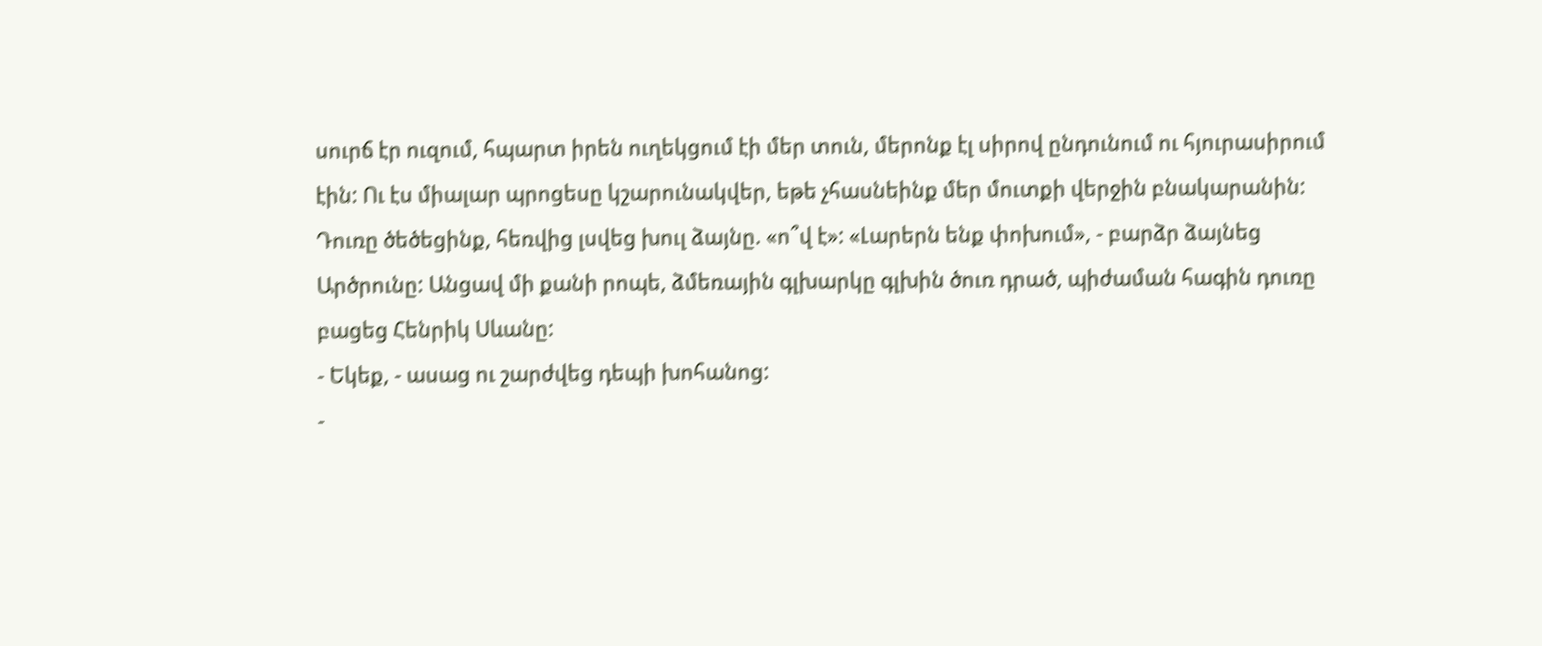սուրճ էր ուզում, հպարտ իրեն ուղեկցում էի մեր տուն, մերոնք էլ սիրով ընդունում ու հյուրասիրում էին: Ու էս միալար պրոցեսը կշարունակվեր, եթե չհասնեինք մեր մուտքի վերջին բնակարանին:
Դուռը ծեծեցինք, հեռվից լսվեց խուլ ձայնը. «ո՞վ է»: «Լարերն ենք փոխում», - բարձր ձայնեց Արծրունը: Անցավ մի քանի րոպե, ձմեռային գլխարկը գլխին ծուռ դրած, պիժաման հագին դուռը բացեց Հենրիկ Սևանը:
- Եկեք, - ասաց ու շարժվեց դեպի խոհանոց:
-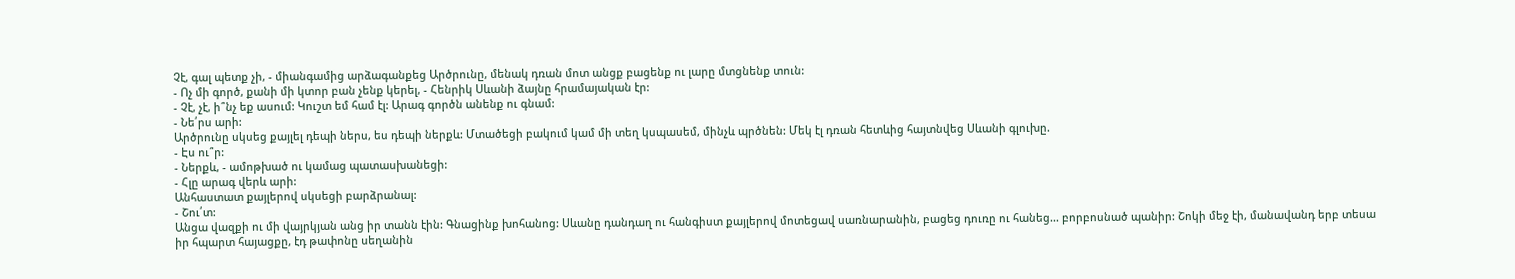Չէ, գալ պետք չի, - միանգամից արձագանքեց Արծրունը, մենակ դռան մոտ անցք բացենք ու լարը մտցնենք տուն:
- Ոչ մի գործ, քանի մի կտոր բան չենք կերել, - Հենրիկ Սևանի ձայնը հրամայական էր:
- Չէ, չէ, ի՞նչ եք ասում: Կուշտ եմ համ էլ: Արագ գործն անենք ու գնամ:
- Նե՛րս արի:
Արծրունը սկսեց քայլել դեպի ներս, ես դեպի ներքև: Մտածեցի բակում կամ մի տեղ կսպասեմ, մինչև պրծնեն: Մեկ էլ դռան հետևից հայտնվեց Սևանի գլուխը.
- Էս ու՞ր:
- Ներքև, - ամոթխած ու կամաց պատասխանեցի:
- Հլը արագ վերև արի:
Անհաստատ քայլերով սկսեցի բարձրանալ:
- Շու՛տ:
Անցա վազքի ու մի վայրկյան անց իր տանն էին: Գնացինք խոհանոց: Սևանը դանդաղ ու հանգիստ քայլերով մոտեցավ սառնարանին, բացեց դուռը ու հանեց... բորբոսնած պանիր: Շոկի մեջ էի, մանավանդ երբ տեսա իր հպարտ հայացքը, էդ թափոնը սեղանին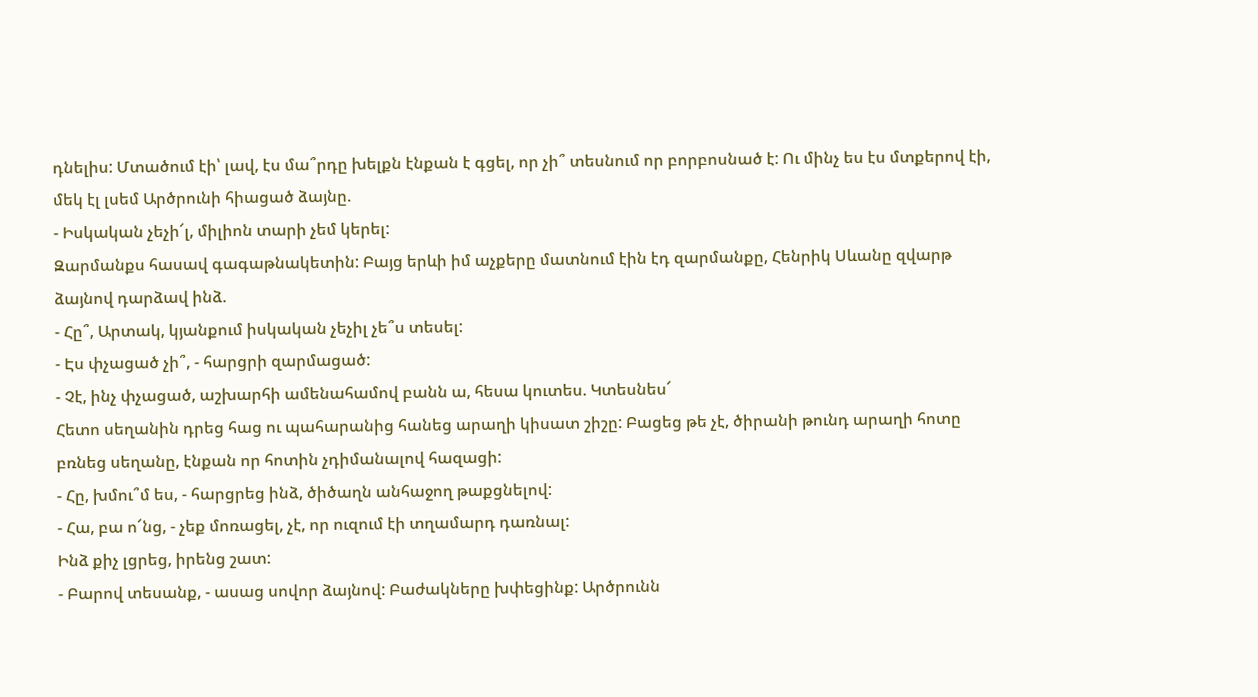դնելիս: Մտածում էի՝ լավ, էս մա՞րդը խելքն էնքան է գցել, որ չի՞ տեսնում որ բորբոսնած է: Ու մինչ ես էս մտքերով էի, մեկ էլ լսեմ Արծրունի հիացած ձայնը.
- Իսկական չեչի՜լ, միլիոն տարի չեմ կերել:
Զարմանքս հասավ գագաթնակետին: Բայց երևի իմ աչքերը մատնում էին էդ զարմանքը, Հենրիկ Սևանը զվարթ ձայնով դարձավ ինձ.
- Հը՞, Արտակ, կյանքում իսկական չեչիլ չե՞ս տեսել:
- Էս փչացած չի՞, - հարցրի զարմացած:
- Չէ, ինչ փչացած, աշխարհի ամենահամով բանն ա, հեսա կուտես. Կտեսնես՜
Հետո սեղանին դրեց հաց ու պահարանից հանեց արաղի կիսատ շիշը: Բացեց թե չէ, ծիրանի թունդ արաղի հոտը բռնեց սեղանը, էնքան որ հոտին չդիմանալով հազացի:
- Հը, խմու՞մ ես, - հարցրեց ինձ, ծիծաղն անհաջող թաքցնելով:
- Հա, բա ո՜նց, - չեք մոռացել, չէ, որ ուզում էի տղամարդ դառնալ:
Ինձ քիչ լցրեց, իրենց շատ:
- Բարով տեսանք, - ասաց սովոր ձայնով: Բաժակները խփեցինք: Արծրունն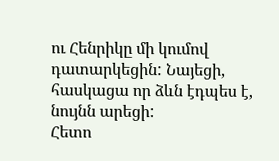ու Հենրիկը մի կումով դատարկեցին: Նայեցի, հասկացա որ ձևն էդպես է, նույնն արեցի:
Հետո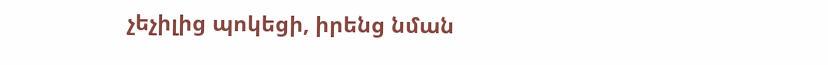չեչիլից պոկեցի, իրենց նման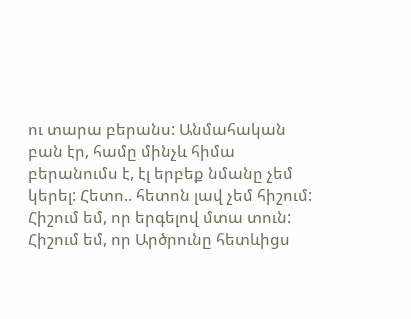ու տարա բերանս: Անմահական բան էր, համը մինչև հիմա բերանումս է, էլ երբեք նմանը չեմ կերել: Հետո.. հետոն լավ չեմ հիշում: Հիշում եմ, որ երգելով մտա տուն: Հիշում եմ, որ Արծրունը հետևիցս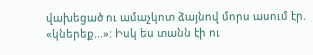վախեցած ու ամաչկոտ ձայնով մորս ասում էր. «կներեք...»: Իսկ ես տանն էի ու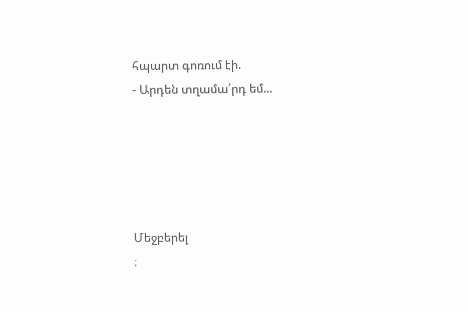հպարտ գոռում էի.
- Արդեն տղամա՛րդ եմ...





Մեջբերել
։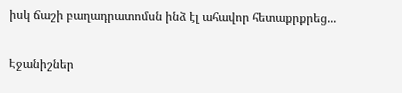իսկ ճաշի բաղադրատոմսն ինձ էլ ահավոր հետաքրքրեց...


Էջանիշներ